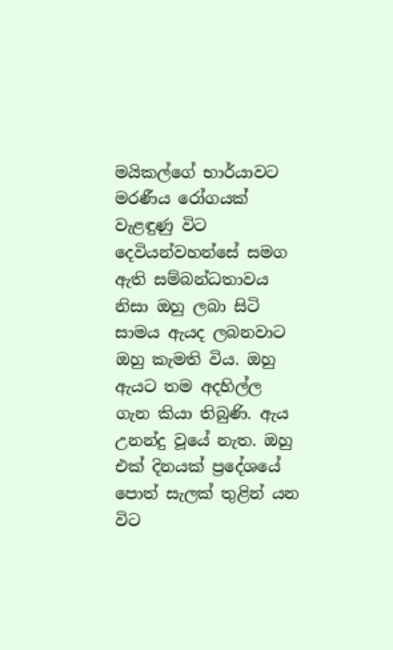මයිකල්ගේ භාර්යාවට මරණීය රෝගයක් වැළඳුණු විට දෙවියන්වහන්සේ සමග ඇති සම්බන්ධතාවය නිසා ඔහු ලබා සිටි සාමය ඇයද ලබනවාට ඔහු කැමති විය. ඔහු ඇයට තම අදහිල්ල ගැන කියා තිබුණි. ඇය උනන්දු වූයේ නැත. ඔහු එක් දිනයක් ප්‍රදේශයේ පොත් සැලක් තුළින් යන විට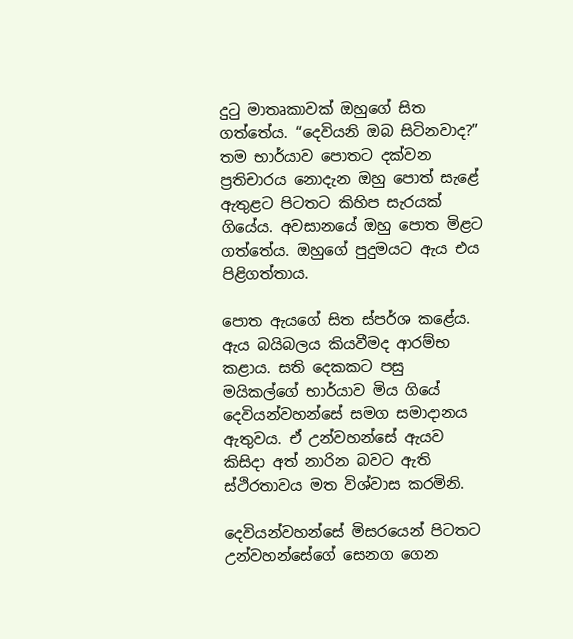දුටු මාතෘකාවක් ඔහුගේ සිත ගත්තේය. “දෙවියනි ඔබ සිටිනවාද?” තම භාර්යාව පොතට දක්වන ප්‍රතිචාරය නොදැන ඔහු පොත් සැළේ ඇතුළට පිටතට කිහිප සැරයක් ගියේය. අවසානයේ ඔහු පොත මිළට ගත්තේය. ඔහුගේ පුදුමයට ඇය එය පිළිගත්තාය.

පොත ඇයගේ සිත ස්පර්ශ කළේය. ඇය බයිබලය කියවීමද ආරම්භ කළාය. සති දෙකකට පසු මයිකල්ගේ භාර්යාව මිය ගියේ දෙවියන්වහන්සේ සමග සමාදානය ඇතුවය. ඒ උන්වහන්සේ ඇයව කිසිදා අත් නාරින බවට ඇති ස්ථිරතාවය මත විශ්වාස කරමිනි.

දෙවියන්වහන්සේ මිසරයෙන් පිටතට උන්වහන්සේගේ සෙනග ගෙන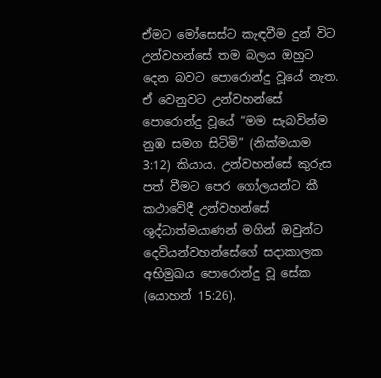ඒමට මෝසෙස්ට කැඳවීම දුන් විට උන්වහන්සේ තම බලය ඔහුට දෙන බවට පොරොන්දු වූයේ නැත. ඒ වෙනුවට උන්වහන්සේ පොරොන්දු වූයේ “මම සැබවින්ම නුඹ සමග සිටිමි” (නික්මයාම 3:12) කියාය. උන්වහන්සේ කුරුස පත් වීමට පෙර ගෝලයන්ට කී කථාවේදී උන්වහන්සේ ශුද්ධාත්මයාණන් මගින් ඔවුන්ට දෙවියන්වහන්සේගේ සදාකාලක අභිමුඛය පොරොන්දු වූ සේක (යොහන් 15:26).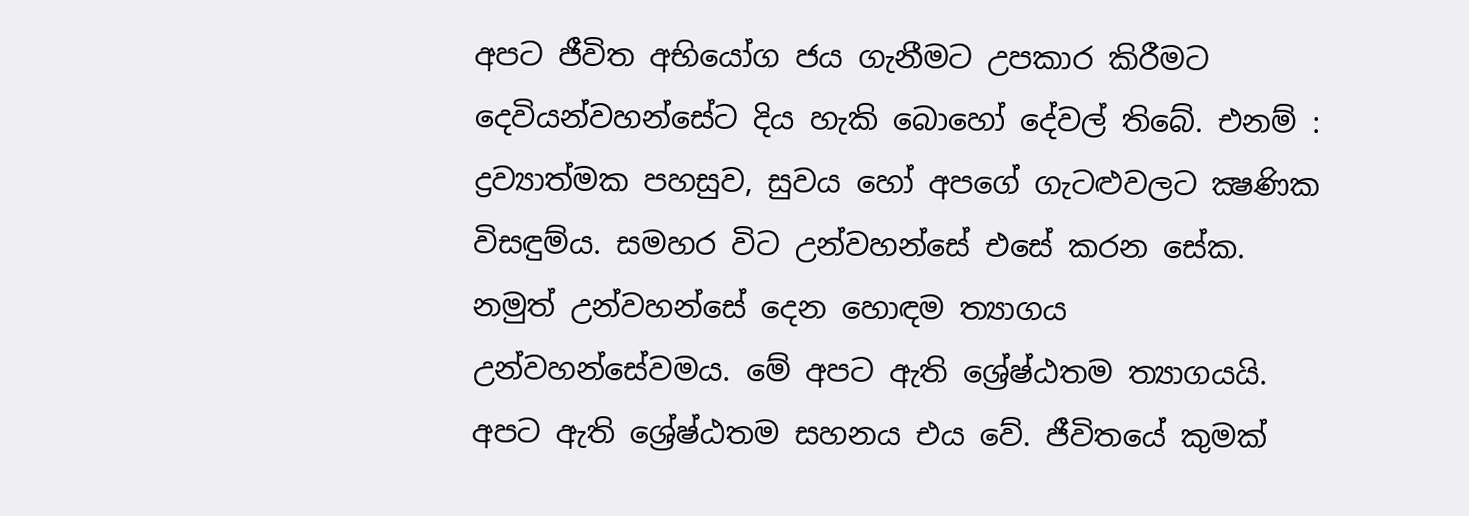අපට ජීවිත අභියෝග ජය ගැනීමට උපකාර කිරීමට දෙවියන්වහන්සේට දිය හැකි බොහෝ දේවල් තිබේ. එනම් : ද්‍රව්‍යාත්මක පහසුව, සුවය හෝ අපගේ ගැටළුවලට ක්‍ෂණික විසඳුම්ය. සමහර විට උන්වහන්සේ එසේ කරන සේක. නමුත් උන්වහන්සේ දෙන හොඳම ත්‍යාගය උන්වහන්සේවමය. මේ අපට ඇති ශ්‍රේෂ්ඨතම ත්‍යාගයයි. අපට ඇති ශ්‍රේෂ්ඨතම සහනය එය වේ. ජීවිතයේ කුමක්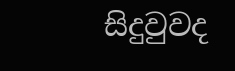සිදුවුවද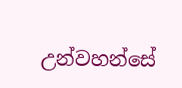උන්වහන්සේ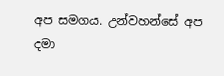අප සමගය. උන්වහන්සේ අප දමා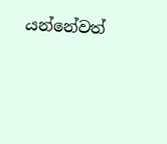යන්නේවත්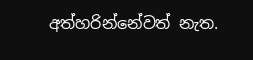අත්හරින්නේවත් නැත.